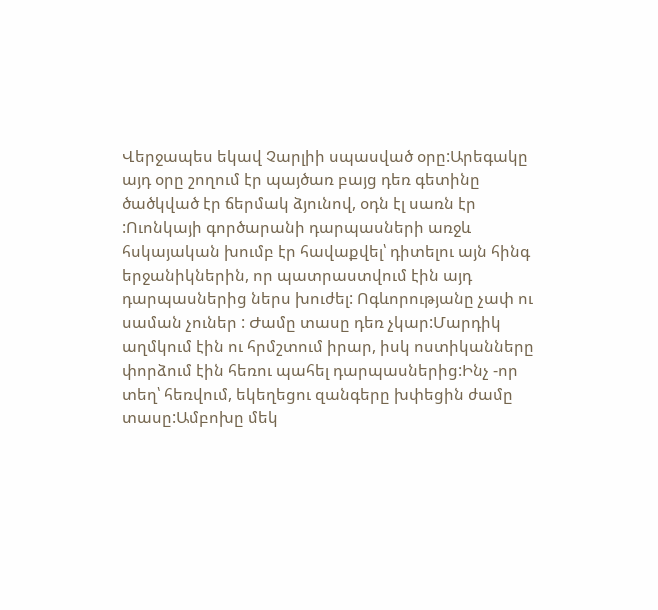Վերջապես եկավ Չարլիի սպասված օրը:Արեգակը այդ օրը շողում էր պայծառ բայց դեռ գետինը ծածկված էր ճերմակ ձյունով, օդն էլ սառն էր :Ուոնկայի գործարանի դարպասների առջև հսկայական խումբ էր հավաքվել՝ դիտելու այն հինգ երջանիկներին, որ պատրաստվում էին այդ դարպասներից ներս խուժել: Ոգևորությանը չափ ու սաման չուներ : Ժամը տասը դեռ չկար:Մարդիկ աղմկում էին ու հրմշտում իրար, իսկ ոստիկանները փորձում էին հեռու պահել դարպասներից:Ինչ -որ տեղ՝ հեռվում, եկեղեցու զանգերը խփեցին ժամը տասը:Ամբոխը մեկ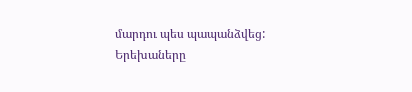մարդու պես պապանձվեց: Երեխաները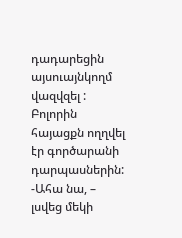դադարեցին այսուայնկողմ վազվզել : Բոլորին հայացքն ողղվել էր գործարանի դարպասներին: -Ահա նա, – լսվեց մեկի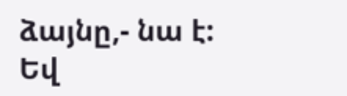ձայնը,- նա է:
Եվ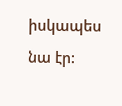իսկապես նա էր: